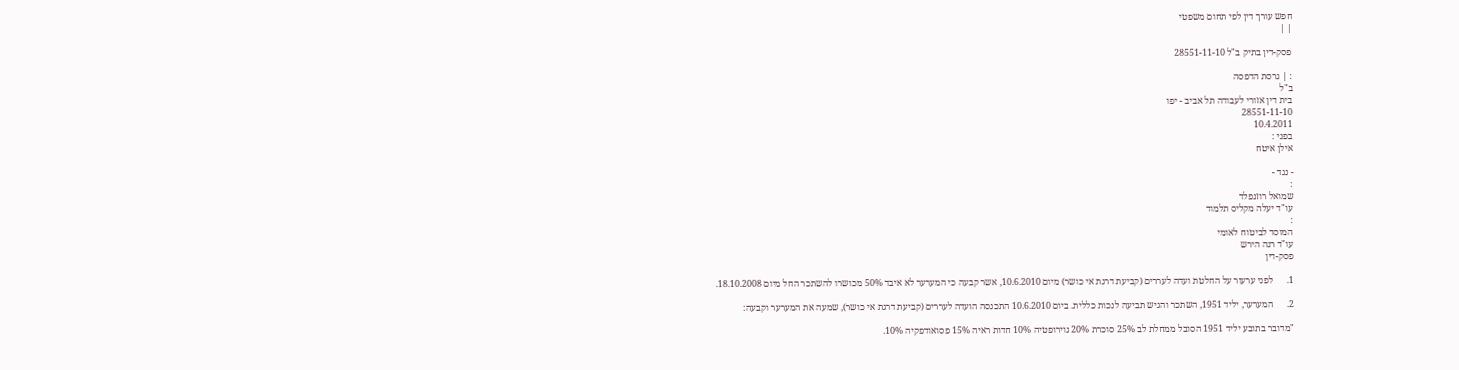חפש עורך דין לפי תחום משפטי
| |

פסק-דין בתיק ב"ל 28551-11-10

: | גרסת הדפסה
ב"ל
בית דין אזורי לעבודה תל אביב - יפו
28551-11-10
10.4.2011
בפני :
אילן איטח

- נגד -
:
שמואל רוזנפלד
עו"ד יעלה מקליס תלמוד
:
המוסד לביטוח לאומי
עו"ד רנה הירש
פסק-דין

1.      לפני ערעור על החלטת ועדה לעררים (קביעת דרגת אי כושר) מיום 10.6.2010, אשר קבעה כי המערער לא איבד 50% מכושרו להשתכר החל מיום 18.10.2008.

2.      המערער, יליד 1951, השתכר והגיש תביעה לנכות כללית. ביום 10.6.2010 התכנסה הועדה לעררים (קביעת דרגת אי כושר), שמעה את המערער וקבעה:

"מדובר בתובע יליד 1951 הסובל ממחלת לב 25% סוכרת 20% נוירופטיה 10% חדות ראיה 15% פסואודפקיה 10%.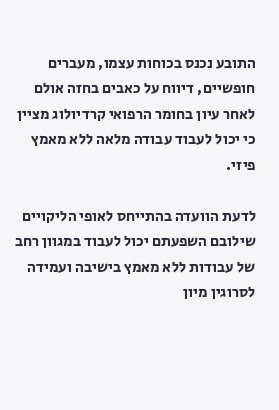התובע נכנס בכוחות עצמו, מעברים חופשיים, דיווח על כאבים בחזה אולם לאחר עיון בחומר הרפואי קרדיולוג מציין כי יכול לעבוד עבודה מלאה ללא מאמץ פיזי.

לדעת הוועדה בהתייחס לאופי הליקויים שילובם השפעתם יכול לעבוד במגוון רחב של עבודות ללא מאמץ בישיבה ועמידה לסרוגין מיון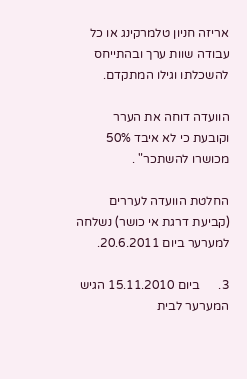אריזה חניון טלמרקינג או כל עבודה שוות ערך ובהתייחס להשכלתו וגילו המתקדם.

הוועדה דוחה את הערר וקובעת כי לא איבד 50% מכושרו להשתכר" .

החלטת הוועדה לעררים (קביעת דרגת אי כושר) נשלחה למערער ביום 20.6.2011.

3.      ביום 15.11.2010 הגיש המערער לבית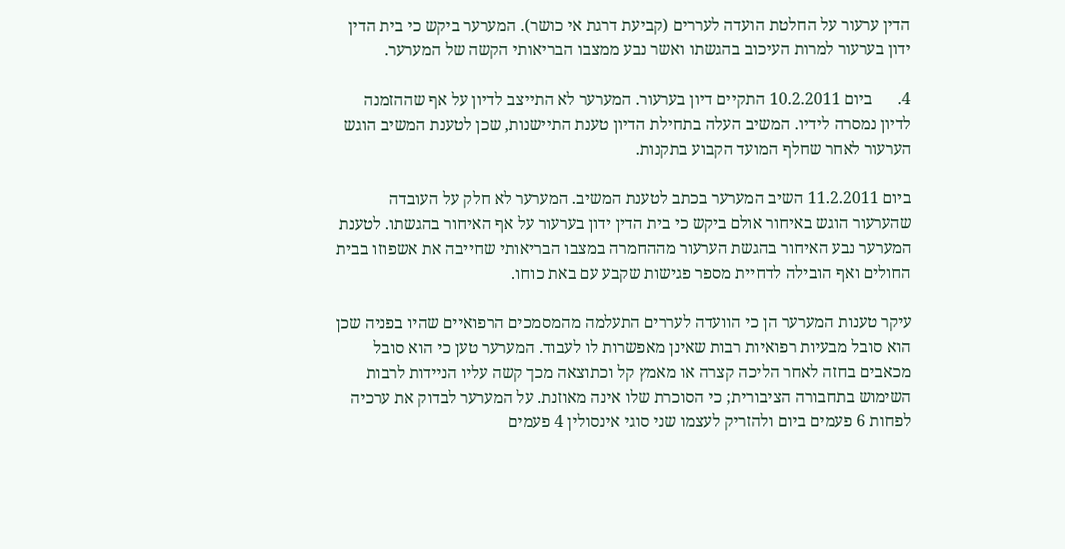הדין ערעור על החלטת הועדה לעררים (קביעת דרגת אי כושר). המערער ביקש כי בית הדין ידון בערעור למרות העיכוב בהגשתו ואשר נבע ממצבו הבריאותי הקשה של המערער.

4.      ביום 10.2.2011 התקיים דיון בערעור. המערער לא התייצב לדיון על אף שההזמנה לדיון נמסרה לידיו. המשיב העלה בתחילת הדיון טענת התיישנות, שכן לטענת המשיב הוגש הערעור לאחר שחלף המועד הקבוע בתקנות.

ביום 11.2.2011 השיב המערער בכתב לטענת המשיב. המערער לא חלק על העובדה שהערעור הוגש באיחור אולם ביקש כי בית הדין ידון בערעור על אף האיחור בהגשתו. לטענת המערער נבע האיחור בהגשת הערעור מההחמרה במצבו הבריאותי שחייבה את אשפוזו בבית החולים ואף הובילה לדחיית מספר פגישות שקבע עם באת כוחו.

עיקר טענות המערער הן כי הוועדה לעררים התעלמה מהמסמכים הרפואיים שהיו בפניה שכן הוא סובל מבעיות רפואיות רבות שאינן מאפשרות לו לעבוד. המערער טען כי הוא סובל מכאבים בחזה לאחר הליכה קצרה או מאמץ קל וכתוצאה מכך קשה עליו הניידות לרבות השימוש בתחבורה הציבורית; כי הסוכרת שלו אינה מאוזנת. על המערער לבדוק את ערכיה לפחות 6 פעמים ביום ולהזריק לעצמו שני סוגי אינסולין 4 פעמים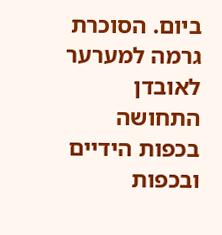ביום. הסוכרת גרמה למערער לאובדן התחושה בכפות הידיים ובכפות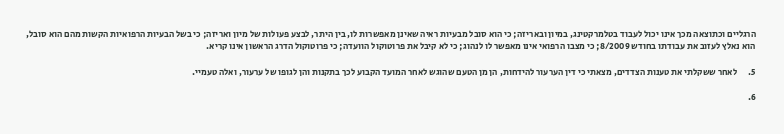הרגליים וכתוצאה מכך אינו יכול לעבוד בטלמרקטינג, במיון ובאריזה; כי הוא סובל מבעיות ראיה שאינן מאפשרות לו, בין היתר, לבצע פעולות של מיון ואריזה; כי בשל הבעיות הרפואיות הקשות מהם הוא סובל, הוא נאלץ לעזוב את עבודתו בחודש 8/2009; כי מצבו הרפואי אינו מאפשר לו לנהוג; כי לא קיבל את פרוטוקול הוועדה; כי פרוטוקול הדרג הראשון אינו קריא.

5.      לאחר ששקלתי את טענות הצדדים, מצאתי כי דין הערעור להידחות, הן מן הטעם שהוגש לאחר המועד הקבוע לכך בתקנות והן לגופו של ערעור, ואלה טעמיי.

6.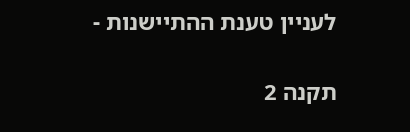לעניין טענת ההתיישנות -

תקנה 2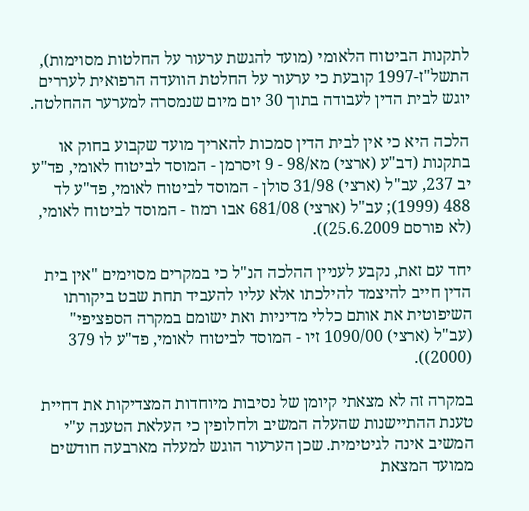לתקנות הביטוח הלאומי (מועד להגשת ערעור על החלטות מסוימות), התשל"ז-1997 קובעת כי ערעור על החלטת הוועדה הרפואית לעררים יוגש לבית הדין לעבודה בתוך 30 יום מיום שנמסרה למערער ההחלטה.

הלכה היא כי אין לבית הדין סמכות להאריך מועד שקבוע בחוק או בתקנות (דב"ע (ארצי) מא/98 - 9 זיסרמן - המוסד לביטוח לאומי, פד"ע יב 237, עב"ל (ארצי) 31/98 סולן - המוסד לביטוח לאומי, פד"ע לד 488 (1999); עב"ל (ארצי) 681/08 אבו רמוז - המוסד לביטוח לאומי, (לא פורסם 25.6.2009)).

יחד עם זאת, נקבע לעניין ההלכה הנ"ל כי במקרים מסוימים "אין בית הדין חייב להיצמד להילכתו אלא עליו להעביד תחת שבט ביקורתו השיפוטית את אותם כללי מדיניות ואת ישומם במקרה הספציפי" (עב"ל (ארצי) 1090/00 זיו - המוסד לביטוח לאומי, פד"ע לו 379 (2000)).

במקרה זה לא מצאתי קיומן של נסיבות מיוחדות המצדיקות את דחיית טענת ההתיישנות שהעלה המשיב ולחלופין כי העלאת הטענה ע"י המשיב אינה לגיטימית. שכן הערעור הוגש למעלה מארבעה חודשים ממועד המצאת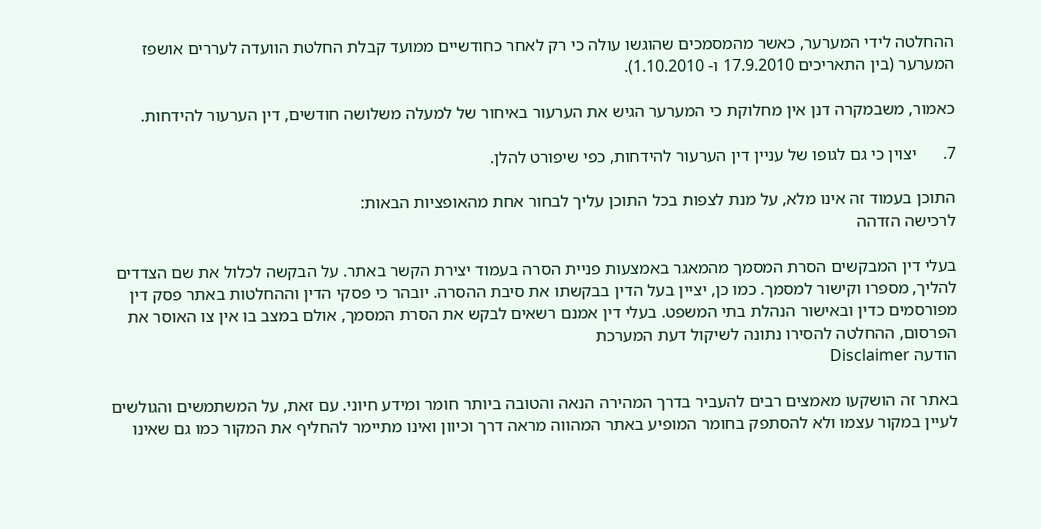ההחלטה לידי המערער, כאשר מהמסמכים שהוגשו עולה כי רק לאחר כחודשיים ממועד קבלת החלטת הוועדה לעררים אושפז המערער (בין התאריכים 17.9.2010 ו- 1.10.2010).

כאמור, משבמקרה דנן אין מחלוקת כי המערער הגיש את הערעור באיחור של למעלה משלושה חודשים, דין הערעור להידחות.

7.      יצוין כי גם לגופו של עניין דין הערעור להידחות, כפי שיפורט להלן.

התוכן בעמוד זה אינו מלא, על מנת לצפות בכל התוכן עליך לבחור אחת מהאופציות הבאות:
לרכישה הזדהה

בעלי דין המבקשים הסרת המסמך מהמאגר באמצעות פניית הסרה בעמוד יצירת הקשר באתר. על הבקשה לכלול את שם הצדדים להליך, מספרו וקישור למסמך. כמו כן, יציין בעל הדין בבקשתו את סיבת ההסרה. יובהר כי פסקי הדין וההחלטות באתר פסק דין מפורסמים כדין ובאישור הנהלת בתי המשפט. בעלי דין אמנם רשאים לבקש את הסרת המסמך, אולם במצב בו אין צו האוסר את הפרסום, ההחלטה להסירו נתונה לשיקול דעת המערכת
הודעה Disclaimer

באתר זה הושקעו מאמצים רבים להעביר בדרך המהירה הנאה והטובה ביותר חומר ומידע חיוני. עם זאת, על המשתמשים והגולשים לעיין במקור עצמו ולא להסתפק בחומר המופיע באתר המהווה מראה דרך וכיוון ואינו מתיימר להחליף את המקור כמו גם שאינו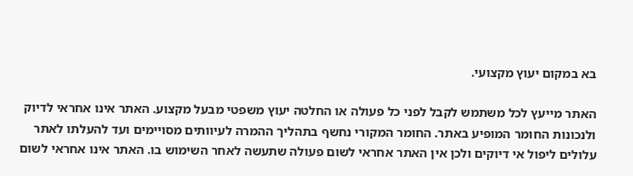בא במקום יעוץ מקצועי.

האתר מייעץ לכל משתמש לקבל לפני כל פעולה או החלטה יעוץ משפטי מבעל מקצוע. האתר אינו אחראי לדיוק ולנכונות החומר המופיע באתר. החומר המקורי נחשף בתהליך ההמרה לעיוותים מסויימים ועד להעלתו לאתר עלולים ליפול אי דיוקים ולכן אין האתר אחראי לשום פעולה שתעשה לאחר השימוש בו. האתר אינו אחראי לשום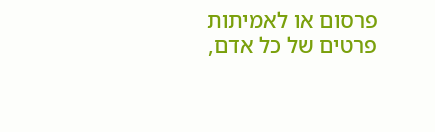פרסום או לאמיתות פרטים של כל אדם,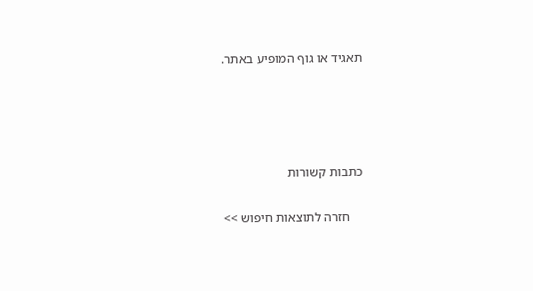תאגיד או גוף המופיע באתר.




כתבות קשורות

    חזרה לתוצאות חיפוש >>